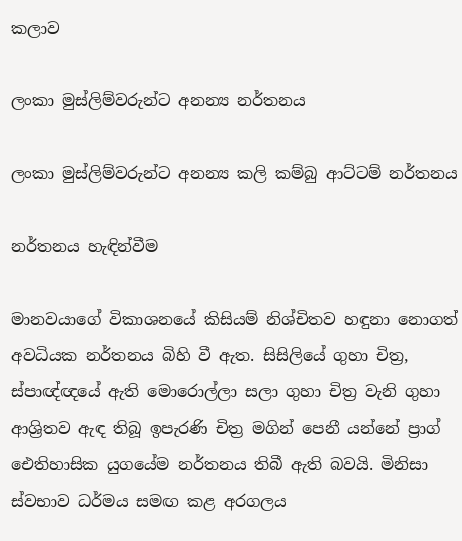කලාව

ලංකා මුස්ලිම්වරුන්ට අනන්‍ය නර්තනය

ලංකා මුස්ලිම්වරුන්ට අනන්‍ය කලි කම්බු ආට්ටම් නර්තනය

නර්තනය හැඳින්වීම

මානවයාගේ විකාශනයේ කිසියම් නිශ්චිතව හඳුනා නොගත් අවධියක නර්තනය බිහි වී ඇත. සිසිලි‍යේ ගුහා චිත්‍ර, ස්පාඥ්ඥයේ ඇති මොරොල්ලා සලා ගුහා චිත්‍ර වැනි ගුහා ආශ්‍රිතව ඇඳ තිබූ ඉපැරණි චිත්‍ර මගින් පෙනී යන්නේ ප්‍රාග් ඓතිහාසික යුගයේම නර්තනය තිබී ඇති බවයි. මිනිසා ස්වභාව ධර්මය සමඟ කළ අරගලය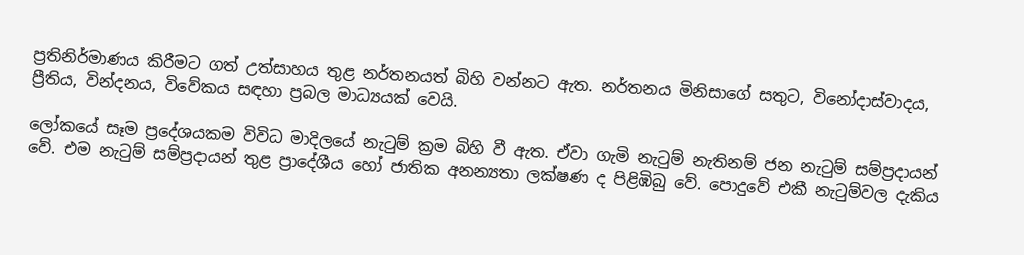ප්‍රතිනිර්මාණය කිරීමට ගත් උත්සාහය තුළ නර්තනයත් බිහි වන්නට ඇත. නර්තනය මිනිසාගේ සතුට, විනෝදාස්වාදය, ප්‍රීතිය, වින්දනය, විවේකය සඳහා ප්‍රබල මාධ්‍යයක් වෙයි.

ලෝකයේ සෑම ප්‍රදේශයකම විවිධ මාදිලයේ නැටුම් ක්‍රම බිහි වී ඇත. ඒවා ගැමි නැටුම් නැතිනම් ජන නැටුම් සම්ප්‍රදායන් වේ. එම නැටුම් සම්ප්‍රදායන් තුළ ප්‍රාදේශීය හෝ ජාතික අනන්‍යතා ලක්ෂණ ද පිළිඹිබු වේ. පොදුවේ එකී නැටුම්වල දැකිය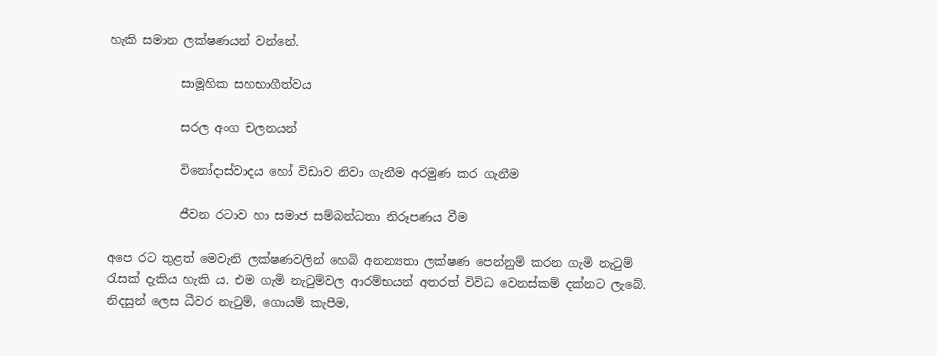හැකි සමාන ලක්ෂණයන් වන්නේ.

            සාමූහික සහභාගීත්වය

            සරල අංග චලනයන්

            විනෝදාස්වාදය හෝ විඩාව නිවා ගැනීම අරමුණ කර ගැනීම

            ජීවන රටාව හා සමාජ සම්බන්ධතා නිරූපණය වීම

අපෙ රට තුළත් මෙවැනි ලක්ෂණවලින් හෙබි අනන්‍යතා ලක්ෂණ පෙන්නුම් කරන ගැමි නැටුම් රැසක් දැකිය හැකි ය. එම ගැමි නැටුම්වල ආරම්භයන් අතරත් විවිධ වෙනස්කම් දක්නට ලැබේ. නිදසුන් ලෙස ධීවර නැටුම්, ගොයම් කැපීම,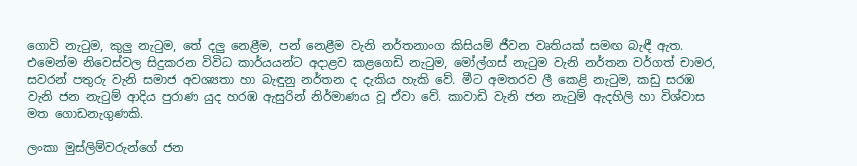ගොවි නැටුම, කුලු නැටුම, තේ දලු නෙළීම, පන් නෙළීම වැනි නර්තනාංග කිසියම් ජීවන වෘතියක් සමඟ බැඳී ඇත.  එමෙන්ම නිවෙස්වල සිදුකරන විවිධ කාර්යයන්ට අදාළව කළගෙඩි නැටුම, මෝල්ගස් නැටුම වැනි නර්තන වර්ගත් චාමර, සවරන් පතුරු වැනි සමාජ අවශ්‍යතා හා බැඳුනු නර්තන ද දැකිය හැකි වේ. මීට අමතරව ලී කෙළි නැටුම, කඩු සරඹ වැනි ජන නැටුම් ආදිය පුරාණ යුද හරඹ ඇසුරින් නිර්මාණය වූ ඒවා වේ. කාවාඩි වැනි ජන නැටුම් ඇදහිලි හා විශ්වාස මත ගොඩනැගුණකි.

ලංකා මුස්ලිම්වරුන්ගේ ජන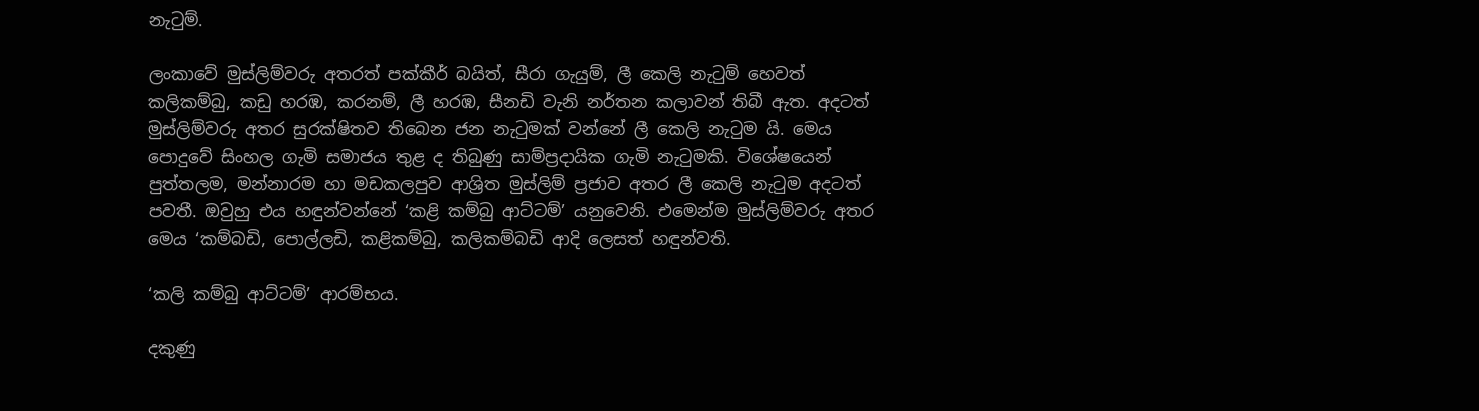නැටුම්.

ලංකාවේ මුස්ලිම්වරු අතරත් පක්කීර් බයිත්, සීරා ගැයුම්, ලී කෙලි නැටුම් හෙවත් කලිකම්බු, කඩු හරඹ, කරනම්, ලී හරඹ, සීනඩි වැනි නර්තන කලාවන් තිබී ඇත. අදටත් මුස්ලිම්වරු අතර සුරක්ෂිතව තිබෙන ජන නැටුමක් වන්නේ ලී කෙලි නැටුම යි. මෙය පොදුවේ සිංහල ගැමි සමාජය තුළ ද තිබුණු සාම්ප්‍රදායික ගැමි නැටුමකි. විශේෂයෙන් පුත්තලම, මන්නාරම හා මඩකලපුව ආශ්‍රිත මුස්ලිම් ප්‍රජාව අතර ලී කෙලි නැටුම අදටත් පවතී. ඔවුහු එය හඳුන්වන්නේ ‘කළි කම්බු ආට්ටම්’ යනුවෙනි. එමෙන්ම මුස්ලිම්වරු අතර මෙය ‘කම්බඩි, පොල්ලඩි, කළිකම්බු, කලිකම්බඩි ආදි ලෙසත් හඳුන්වති.

‘කලි කම්බු ආට්ටම්’ ආරම්භය.

දකුණු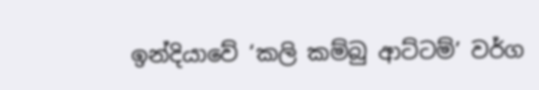ඉන්දියාවේ ‘කලි කම්බු ආට්ටම්’ වර්ග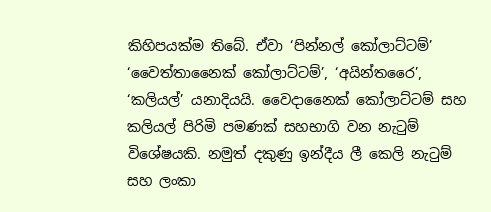කිහිපයක්ම තිබේ. ඒවා ‘පින්නල් කෝලාට්ටම්’ ‘වෛත්තානෛක් කෝලාට්ටම්’, ‘අයින්තරෛ’, ‘කලියල්’ යනාදියයි. වෛදානෛක් කෝලාට්ටම් සහ කලියල් පිරිමි පමණක් සහභාගි වන නැටුම් විශේෂයකි. නමුත් දකුණු ඉන්දීය ලී කෙලි නැටුම් සහ ලංකා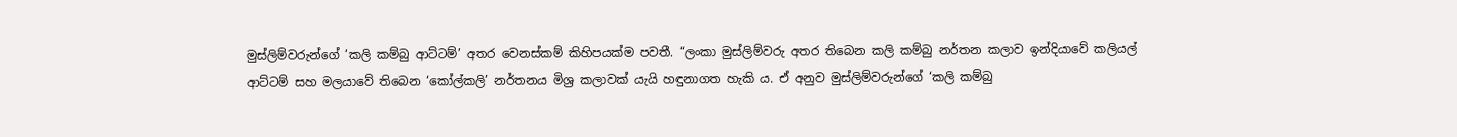මුස්ලිම්වරුන්ගේ ‘කලි කම්බු ආට්ටම්’ අතර වෙනස්කම් කිහිපයක්ම පවතී. “ලංකා මුස්ලිම්වරු අතර තිබෙන කලි කම්බු නර්තන කලාව ඉන්දියාවේ කලියල් ආට්ටම් සහ මලයාවේ තිබෙන ‘කෝල්කලි’ නර්තනය මිශ්‍ර කලාවක් යැයි හඳුනාගත හැකි ය. ඒ අනුව මුස්ලිම්වරුන්ගේ ‘කලි කම්බු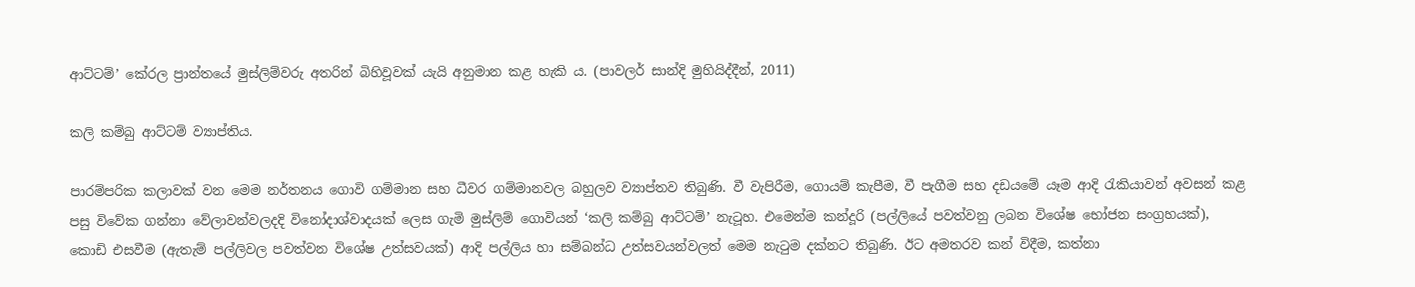ආට්ටම්’ කේරල ප්‍රාන්තයේ මුස්ලිම්වරු අතරින් බිහිවූවක් යැයි අනුමාන කළ හැකි ය. (පාවලර් සාන්දි මුහියිද්දීන්, 2011)

කලි කම්බු ආට්ටම් ව්‍යාප්තිය.

පාරම්පරික කලාවක් වන මෙම නර්තනය ගොවි ගම්මාන සහ ධීවර ගම්මානවල බහුලව ව්‍යාප්තව තිබුණි. වී වැපිරීම, ගොයම් කැපීම, වී පැගීම සහ දඩයමේ යෑම ආදි රැකියාවන් අවසන් කළ පසු විවේක ගන්නා වේලාවන්වලදදි විනෝදාශ්වාදයක් ලෙස ගැමි මුස්ලිම් ගොවියන් ‘කලි කම්බු ආට්ටම්’ නැටූහ. එමෙන්ම කන්දූරි (පල්ලියේ පවත්වනු ලබන විශේෂ භෝජන සංග්‍රහයක්), කොඩි එසවීම (ඇතැම් පල්ලිවල පවත්වන විශේෂ උත්සවයක්) ආදි පල්ලිය හා සම්බන්ධ උත්සවයන්වලත් මෙම නැටුම දක්නට තිබුණි. ඊට අමතරව කන් විදීම, කත්නා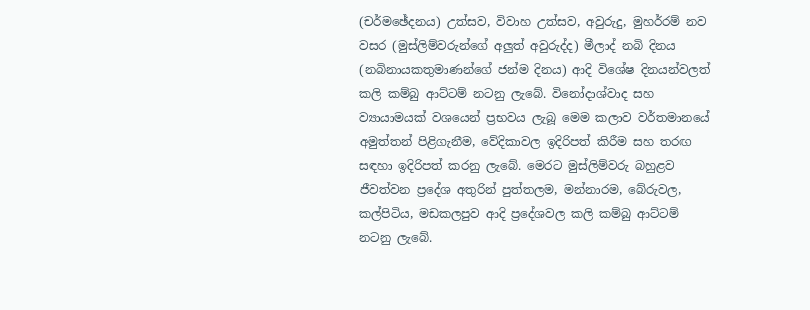(චර්මඡේදනය) උත්සව, විවාහ උත්සව, අවුරුදු, මුහර්රම් නව වසර (මුස්ලිම්වරුන්ගේ අලුත් අවුරුද්ද) මීලාද් නබි දිනය (නබිනායකතුමාණන්ගේ ජන්ම දිනය) ආදි විශේෂ දිනයන්වලත් කලි කම්බු ආට්ටම් නටනු ලැබේ. විනෝදාශ්වාද සහ ව්‍යායාමයක් වශයෙන් ප්‍රභවය ලැබූ මෙම කලාව වර්තමානයේ අමුත්තන් පිළිගැනීම, වේදිකාවල ඉදිරිපත් කිරීම සහ තරඟ සඳහා ඉදිරිපත් කරනු ලැබේ. මෙරට මුස්ලිම්වරු බහුළව ජීවත්වන ප්‍රදේශ අතුරින් පුත්තලම, මන්නාරම, බේරුවල, කල්පිටිය, මඩකලපුව ආදි ප්‍රදේශවල කලි කම්බු ආට්ටම් නටනු ලැබේ.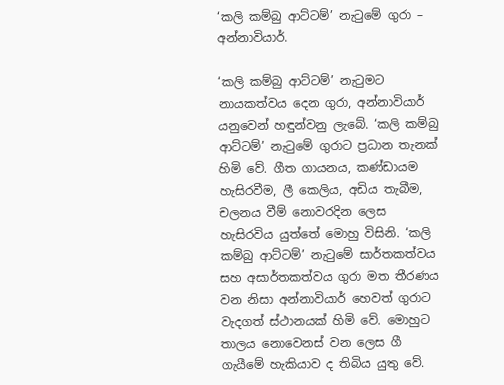‘කලි කම්බු ආට්ටම්’ නැටුමේ ගුරා – අන්නාවියාර්.

‘කලි කම්බු ආට්ටම්’ නැටුමට නායකත්වය දෙන ගුරා, අන්නාවියාර් යනුවෙන් හඳුන්වනු ලැබේ. ‘කලි කම්බු ආට්ටම්’ නැටුමේ ගුරාට ප්‍රධාන තැනක් හිමි වේ. ගීත ගායනය, කණ්ඩායම හැසිරවීම, ලී කෙලිය, අඩිය තැබීම, චලනය වීම් නොවරදින ලෙස හැසිරවිය යුත්තේ මොහු විසිනි. ‘කලි කම්බු ආට්ටම්’ නැටුමේ සාර්තකත්වය සහ අසාර්තකත්වය ගුරා මත තීරණය වන නිසා අන්නාවියාර් හෙවත් ගුරාට වැදගත් ස්ථානයක් හිමි වේ. මොහුට තාලය නොවෙනස් වන ලෙස ගී ගැයීමේ හැකියාව ද තිබිය යුතු වේ.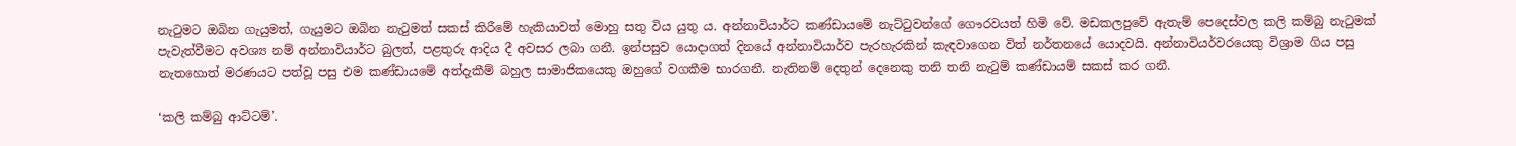නැටුමට ඔබින ගැයුමත්, ගැයුමට ඔබින නැටුමත් සකස් කිරීමේ හැකියාවත් මොහු සතු විය යුතු ය. අන්නාවියාර්ට කණ්ඩායමේ නැට්ටුවන්ගේ ගෞරවයත් හිමි වේ. මඩකලපුවේ ඇතැම් පෙදෙස්වල කලි කම්බු නැටුමක් පැවැත්වීමට අවශ්‍ය නම් අන්නාවියාර්ට බුලත්, පළතුරු ආදිය දී අවසර ලබා ගනී. ඉන්පසුව යොදාගත් දිනයේ අන්නාවියාර්ව පැරහැරකින් කැඳවාගෙන විත් නර්තනයේ යොදවයි. අන්නාවියර්වරයෙකු විශ්‍රාම ගිය පසු නැතහොත් මරණයට පත්වූ පසු එම කණ්ඩායමේ අත්දැකීම් බහුල සාමාජිකයෙකු ඔහුගේ වගකීම භාරගනී. නැතිනම් දෙතුන් දෙනෙකු තනි තනි නැටුම් කණ්ඩායම් සකස් කර ගනී.

‘කලි කම්බු ආට්ටම්’.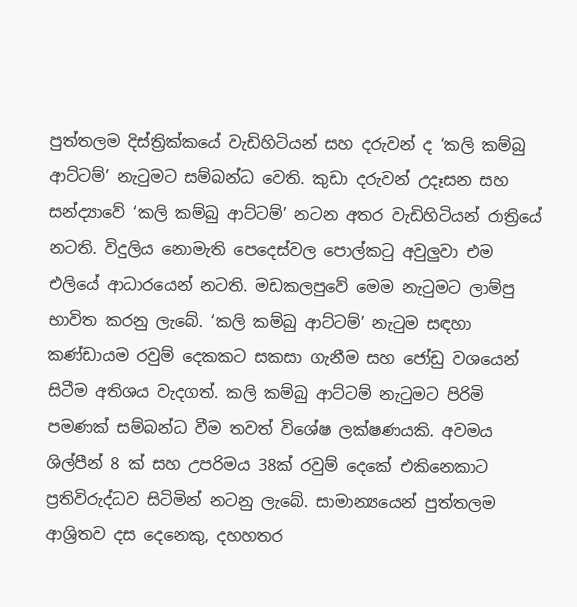පුත්තලම දිස්ත්‍රික්කයේ වැඩිහිටියන් සහ දරුවන් ද ‘කලි කම්බු ආට්ටම්’ නැටුමට සම්බන්ධ වෙති. කුඩා දරුවන් උදෑසන සහ සන්ද්‍යාවේ ‘කලි කම්බු ආට්ටම්’ නටන අතර වැඩිහිටියන් රාත්‍රියේ නටති. විදුලිය නොමැති පෙදෙස්වල පොල්කටු අවුලුවා එම එලියේ ආධාරයෙන් නටති. මඩකලපුවේ මෙම නැටුමට ලාම්පු භාවිත කරනු ලැබේ. ‘කලි කම්බු ආට්ටම්’ නැටුම සඳහා කණ්ඩායම රවුම් දෙකකට සකසා ගැනීම සහ ජෝඩු වශයෙන් සිටීම අතිශය වැදගත්. කලි කම්බු ආට්ටම් නැටුමට පිරිමි පමණක් සම්බන්ධ වීම තවත් විශේෂ ලක්ෂණයකි. අවමය ශිල්පීන් 8 ක් සහ උපරිමය 38ක් රවුම් දෙකේ එකිනෙකාට ප්‍රතිවිරුද්ධව සිටිමින් නටනු ලැබේ. සාමාන්‍යයෙන් පුත්තලම ආශ්‍රිතව දස දෙනෙකු, දහහතර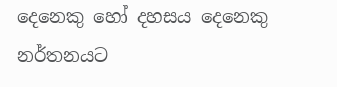දෙනෙකු හෝ දහසය දෙනෙකු නර්තනයට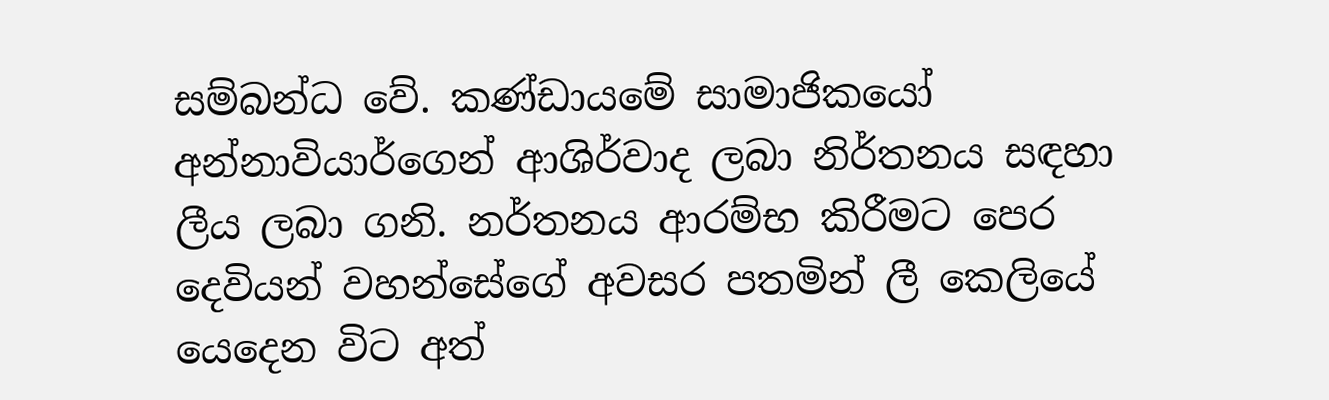සම්බන්ධ වේ. කණ්ඩායමේ සාමාජිකයෝ අන්නාවියාර්ගෙන් ආශිර්වාද ලබා නිර්තනය සඳහා ලීය ලබා ගනි. නර්තනය ආරම්භ කිරීමට පෙර දෙවියන් වහන්සේගේ අවසර පතමින් ලී කෙලියේ යෙදෙන විට අත්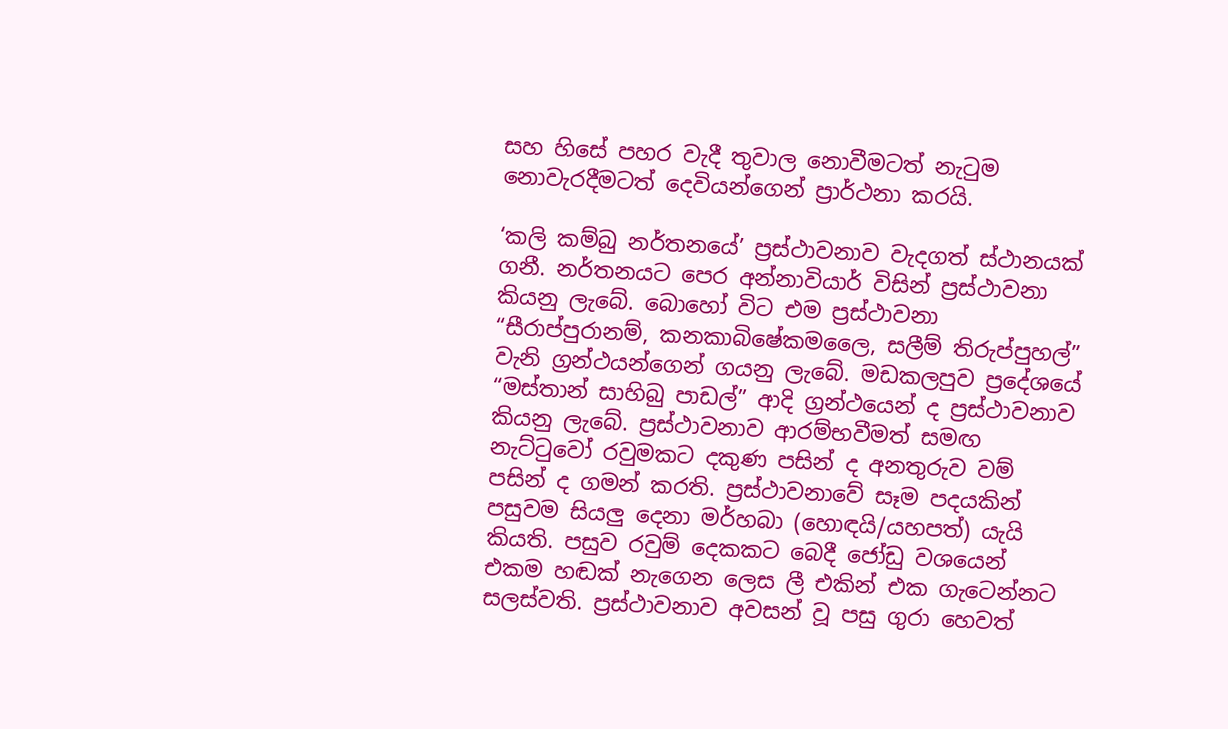සහ හිසේ පහර වැදී තුවාල නොවීමටත් නැටුම නොවැරදීමටත් දෙවියන්ගෙන් ප්‍රාර්ථනා කරයි.

‘කලි කම්බු නර්තනයේ’ ප්‍රස්ථාවනාව වැදගත් ස්ථානයක් ගනී. නර්තනයට පෙර අන්නාවියාර් විසින් ප්‍රස්ථාවනා කියනු ලැබේ. බොහෝ විට එම ප්‍රස්ථාවනා “සීරාප්පුරානම්, කනකාබිෂේකමලෛ, සලීම් තිරුප්පුහල්” වැනි ග්‍රන්ථයන්ගෙන් ගයනු ලැබේ. මඩකලපුව ප්‍රදේශයේ “මස්තාන් සාහිබු පාඩල්” ආදි ග්‍රන්ථයෙන් ද ප්‍රස්ථාවනාව කියනු ලැබේ. ප්‍රස්ථාවනාව ආරම්භවීමත් සමඟ නැට්ටුවෝ රවුමකට දකුණ පසින් ද අනතුරුව වම් පසින් ද ගමන් කරති. ප්‍රස්ථාවනාවේ සෑම පදයකින් පසුවම සියලු දෙනා මර්හබා (හොඳයි/යහපත්) යැයි කියති. පසුව රවුම් දෙකකට බෙදී ජෝඩු වශයෙන් එකම හඬක් නැගෙන ලෙස ලී එකින් එක ගැටෙන්නට සලස්වති. ප්‍රස්ථාවනාව අවසන් වූ පසු ගුරා හෙවත්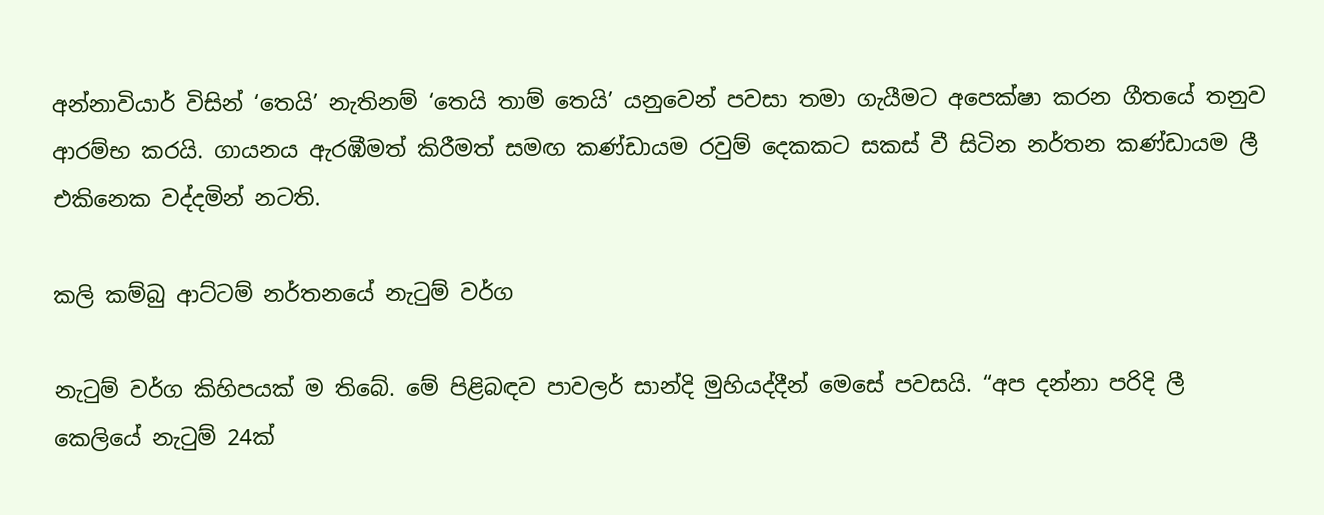අන්නාවියාර් විසින් ‘තෙයි’ නැතිනම් ‘තෙයි තාම් තෙයි’ යනුවෙන් පවසා තමා ගැයීමට අපෙක්ෂා කරන ගීතයේ තනුව ආරම්භ කරයි. ගායනය ඇරඹීමත් කිරීමත් සමඟ කණ්ඩායම රවුම් දෙකකට සකස් වී සිටින නර්තන කණ්ඩායම ලී එකිනෙක වද්දමින් නටති.

කලි කම්බු ආට්ටම් නර්තනයේ නැටුම් වර්ග

නැටුම් වර්ග කිහිපයක් ම තිබේ. මේ පිළිබඳව පාවලර් සාන්දි මුහියද්දීන් මෙසේ පවසයි. “අප දන්නා පරිදි ලී කෙලියේ නැටුම් 24ක්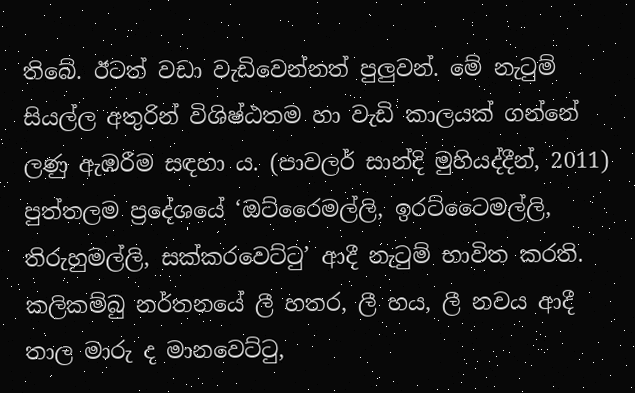තිබේ. ඊටත් වඩා වැඩිවෙන්නත් පුලුවන්. මේ නැටුම් සියල්ල අතුරින් විශිෂ්ඨතම හා වැඩි කාලයක් ගන්නේ ලණු ඇඹරීම සඳහා ය. (පාවලර් සාන්දි මුහියද්දීන්, 2011) පුත්තලම ප්‍රදේශයේ ‘ඔට්රෛමල්ලි, ඉරට්ටෛමල්ලි, තිරුහුමල්ලි, සක්කරවෙට්ටු’ ආදී නැටුම් භාවිත කරති. කලිකම්බු නර්තනයේ ලී හතර, ලී හය, ලී නවය ආදී තාල මාරු ද මානවෙට්ටු,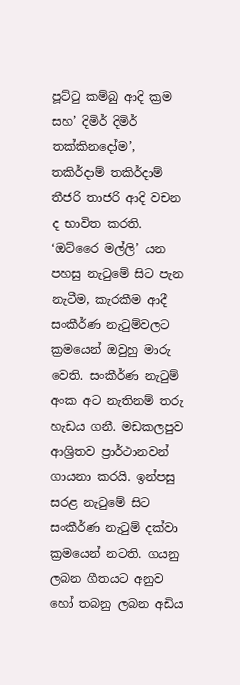පූට්ටු කම්බු ආදි ක්‍රම සහ’ දිමිර් දිමිර් තක්කිනදෝම’, තකිර්දාම් තකිර්දාම් තීජරි තාජරි ආදි වචන ද භාවිත කරති. ‘ඔට්රෛ මල්ලි’ යන පහසු නැටුමේ සිට පැන නැටීම, කැරකීම ආදී සංකීර්ණ නැටුම්වලට ක්‍රමයෙන් ඔවුහු මාරු වෙති. සංකීර්ණ නැටුම් අංක අට නැතිනම් තරු හැඩය ගනී. මඩකලපුව ආශ්‍රිතව ප්‍රාර්ථානවන් ගායනා කරයි. ඉන්පසු සරළ නැටුමේ සිට සංකීර්ණ නැටුම් දක්වා ක්‍රමයෙන් නටති. ගයනු ලබන ගීතයට අනුව හෝ තබනු ලබන අඩිය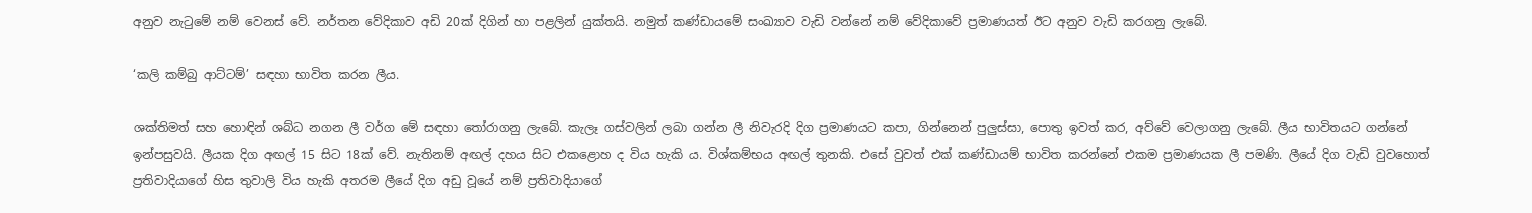අනුව නැටුමේ නම් වෙනස් වේ. නර්තන වේදිකාව අඩි 20ක් දිගින් හා පළලින් යුක්තයි. නමුත් කණ්ඩායමේ සංඛ්‍යාව වැඩි වන්නේ නම් වේදිකාවේ ප්‍රමාණයත් ඊට අනුව වැඩි කරගනු ලැබේ.

‘කලි කම්බු ආට්ටම්’ සඳහා භාවිත කරන ලීය.

ශක්තිමත් සහ හොඳින් ශබ්ධ නගන ලී වර්ග මේ සඳහා තෝරාගනු ලැබේ. කැලෑ ගස්වලින් ලබා ගන්න ලී නිවැරදි දිග ප්‍රමාණයට කපා, ගින්නෙන් පුලුස්සා, පොතු ඉවත් කර, අව්වේ වෙලාගනු ලැබේ. ලීය භාවිතයට ගන්නේ ඉන්පසුවයි. ලීයක දිග අඟල් 15 සිට 18ක් වේ. නැතිනම් අඟල් දහය සිට එකළොහ ද විය හැකි ය. විශ්කම්භය අඟල් තුනකි. එසේ වුවත් එක් කණ්ඩායම් භාවිත කරන්නේ එකම ප්‍රමාණයක ලී පමණි. ලීයේ දිග වැඩි වුවහොත් ප්‍රතිවාදියාගේ හිස තුවාලි විය හැකි අතරම ලීයේ දිග අඩු වූයේ නම් ප්‍රතිවාදියාගේ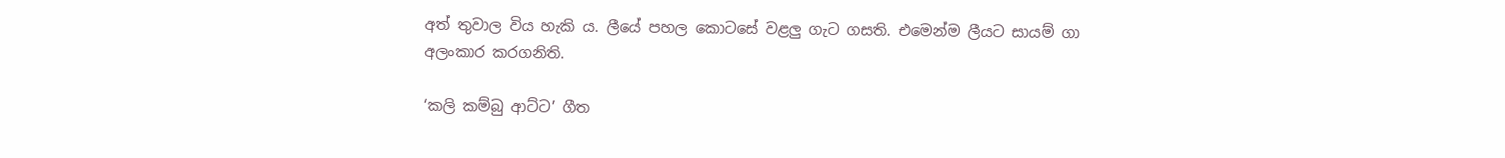අත් තුවාල විය හැකි ය. ලීයේ පහල කොටසේ වළලු ගැට ගසති. එමෙන්ම ලීයට සායම් ගා අලංකාර කරගනිති.

‘කලි කම්බු ආට්ට’ ගීත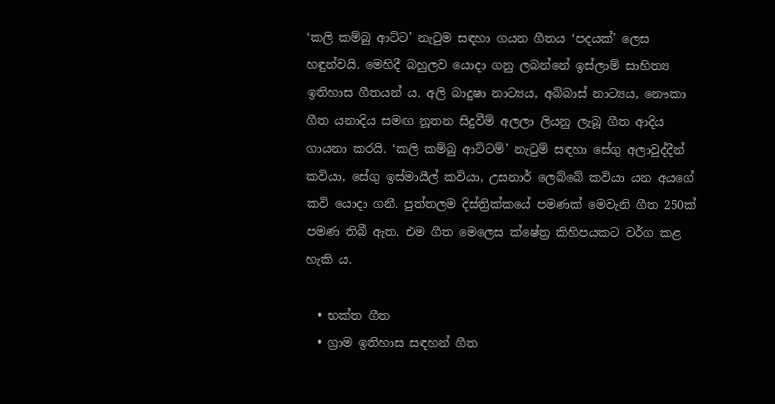‘කලි කම්බු ආට්ට’ නැටුම සඳහා ගයන ගීතය ‘පදයක්’ ලෙස හඳුන්වයි. මෙහිදී බහුලව යොදා ගනු ලබන්නේ ඉස්ලාම් සාහිත්‍ය ඉතිහාස ගීතයන් ය. අලි බාදුෂා නාට්‍යය, අබ්බාස් නාට්‍යය, නෞකා ගීත යනාදිය සමඟ නූතන සිදුවීම් අලලා ලියනු ලැබූ ගීත ආදිය ගායනා කරයි. ‘කලි කම්බු ආට්ටම්’ නැටුම් සඳහා සේගු අලාවුද්දීන් කවියා, සේගු ඉස්මායීල් කවියා, උසනාර් ලෙබ්බේ කවියා යන අයගේ කවි යොදා ගනී. පුත්තලම දිස්ත්‍රික්කයේ පමණක් මෙවැනි ගීත 250ක් පමණ තිබී ඇත. එම ගීත මෙලෙස ක්ෂේත්‍ර කිහිපයකට වර්ග කළ හැකි ය.

  • භක්ත ගීත
  • ග්‍රාම ඉතිහාස සඳහන් ගීත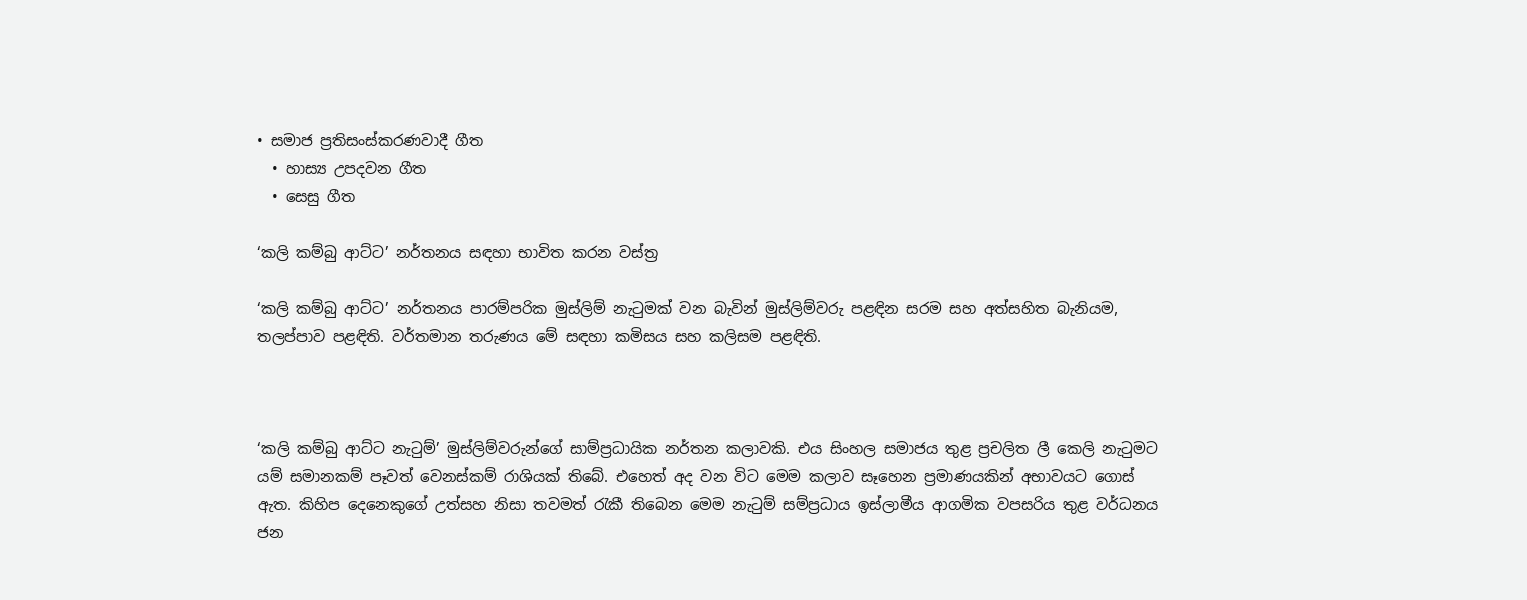• සමාජ ප්‍රතිසංස්කරණවාදී ගීත
  • හාස්‍ය උපදවන ගීත
  • සෙසු ගීත

‘කලි කම්බු ආට්ට’ නර්තනය සඳහා භාවිත කරන වස්ත්‍ර

‘කලි කම්බු ආට්ට’ නර්තනය පාරම්පරික මුස්ලිම් නැටුමක් වන බැවින් මුස්ලිම්වරු පළඳින සරම සහ අත්සහිත බැනියම, තලප්පාව පළඳිති. වර්තමාන තරුණය මේ සඳහා කමිසය සහ කලිසම පළඳිති.



‘කලි කම්බු ආට්ට නැටුම්’ මුස්ලිම්වරුන්ගේ සාම්ප්‍රධායික නර්තන කලාවකි. එය සිංහල සමාජය තුළ ප්‍රචලිත ලී කෙලි නැටුමට යම් සමානකම් පෑවත් වෙනස්කම් රාශියක් තිබේ. එහෙත් අද වන විට මෙම කලාව සෑහෙන ප්‍රමාණයකින් අභාවයට ගොස් ඇත. කිහිප දෙනෙකුගේ උත්සහ නිසා තවමත් රැකී තිබෙන මෙම නැටුම් සම්ප්‍රධාය ඉස්ලාමීය ආගමික වපසරිය තුළ වර්ධනය ජන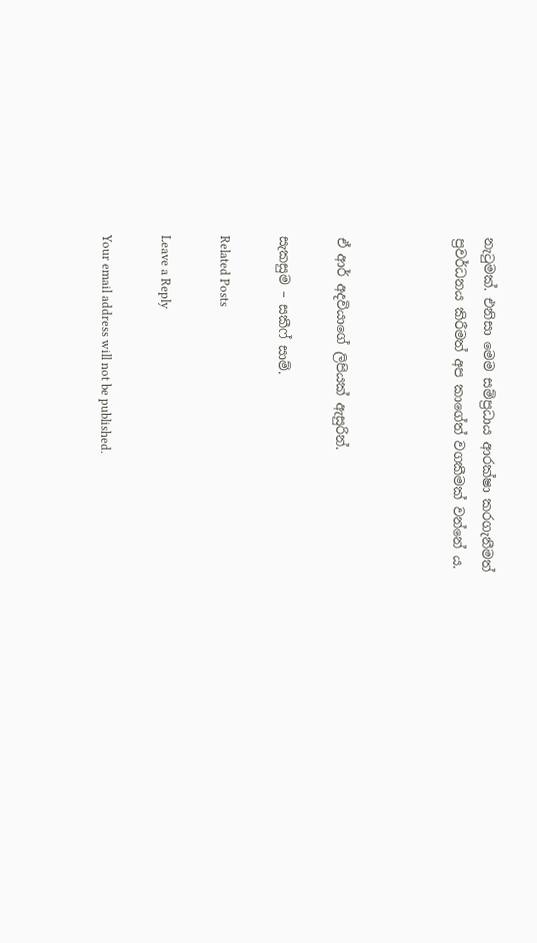නැටුමක්. එනිසා මෙම සම්ප්‍රධාය ආරක්ෂා කරගැනීමත් ප්‍රවර්ධනය කිරීමත් අප කාගේත් වගකීමක් වන්නේ ය.



ඒ ආර් අදවියාගේ ලිපියක් ඇසුරින්.

සැකසුම – සකීෆ් සාම්.

Related Posts

Leave a Reply

Your email address will not be published.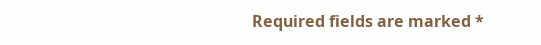Required fields are marked *